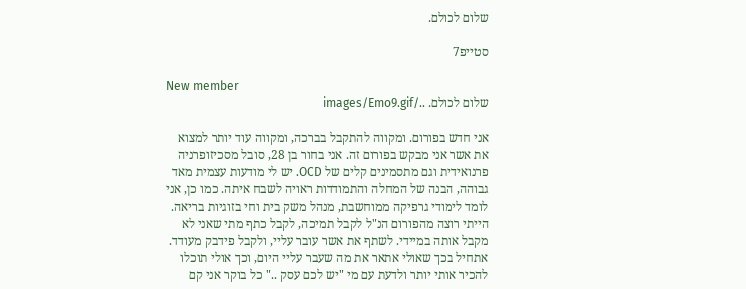שלום לכולם.

סטייפ7

New member
שלום לכולם. ../images/Emo9.gif

אני חדש בפורום. ומקווה להתקבל בברכה, ומקווה עוד יותר למצוא את אשר אני מבקש בפורום זה. אני בחור בן 28, סובל מסכיזופרניה פרנואידית וגם מתסמינים קלים של OCD. יש לי מודעות עצמית מאד גבוהה, הבנה של המחלה והתמודדות ראויה לשבח איתה. כמו כן, אני לומד לימודי גרפיקה ממוחשבת, מנהל משק בית וחי בזוגיות בריאה. הייתי רוצה מהפורום הנ"ל לקבל תמיכה, לקבל כתף מתי שאני לא מקבל אותה במיידי. לשתף את אשר עובר עליי, ולקבל פידבק מעודד. אתחיל בכך שאולי אתאר את מה שעבר עליי היום, וכך אולי תוכלו להכיר אותי יותר ולדעת עם מי "יש לכם עסק .." כל בוקר אני קם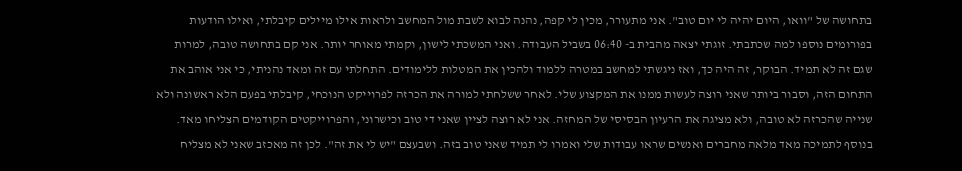בתחושה של "וואו, היום יהיה לי יום טוב". אני מתעורר, מכין לי קפה, נהנה לבוא לשבת מול המחשב ולראות אילו מיילים קיבלתי, ואילו הודעות בפורומים נוספו למה שכתבתי. זוגתי יצאה מהבית ב- 06:40 בשביל העבודה. ואני המשכתי לישון, וקמתי מאוחר יותר. אני קם בתחושה טובה, למרות שגם זה לא תמיד. הבוקר, זה היה כך, ואז ניגשתי למחשב במטרה ללמוד ולהכין את המטלות ללימודים. התחלתי עם זה ומאד נהניתי, כי אני אוהב את התחום הזה, וסבור ביותר שאני רוצה לעשות ממנו את המקצוע שלי. לאחר ששלחתי למורה את הכרזה לפרוייקט הנוכחי, קיבלתי בפעם הלא ראשונה ולא שנייה שהכרזה לא טובה, ולא מציגה את הרעיון הבסיסי של המחזה. אני לא רוצה לציין שאני די טוב וכישרוני, והפרוייקטים הקודמים הצליחו מאד. בנוסף לתמיכה מאד מלאה מחברים ואנשים שראו עבודות שלי ואמרו לי תמיד שאני טוב בזה. ושבעצם "יש לי את זה". לכן זה מאכזב שאני לא מצליח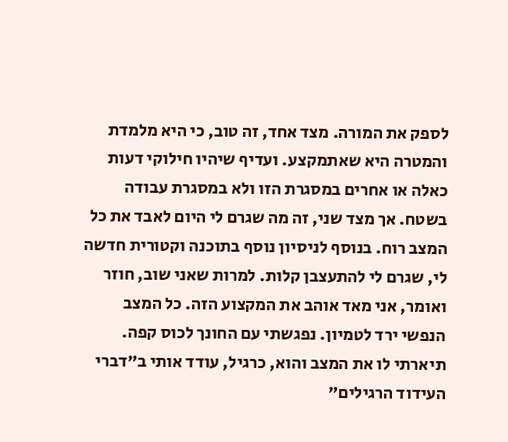לספק את המורה. מצד אחד, זה טוב, כי היא מלמדת והמטרה היא שאתמקצע. ועדיף שיהיו חילוקי דעות כאלה או אחרים במסגרת הזו ולא במסגרת עבודה בשטח. אך מצד שני, זה מה שגרם לי היום לאבד את כל המצב רוח. בנוסף לניסיון נוסף בתוכנה וקטורית חדשה לי, שגרם לי להתעצבן קלות. למרות שאני שוב, חוזר ואומר, אני מאד אוהב את המקצוע הזה. כל המצב הנפשי ירד לטמיון. נפגשתי עם החונך לכוס קפה. תיארתי לו את המצב והוא, כרגיל, עודד אותי ב"דברי העידוד הרגילים"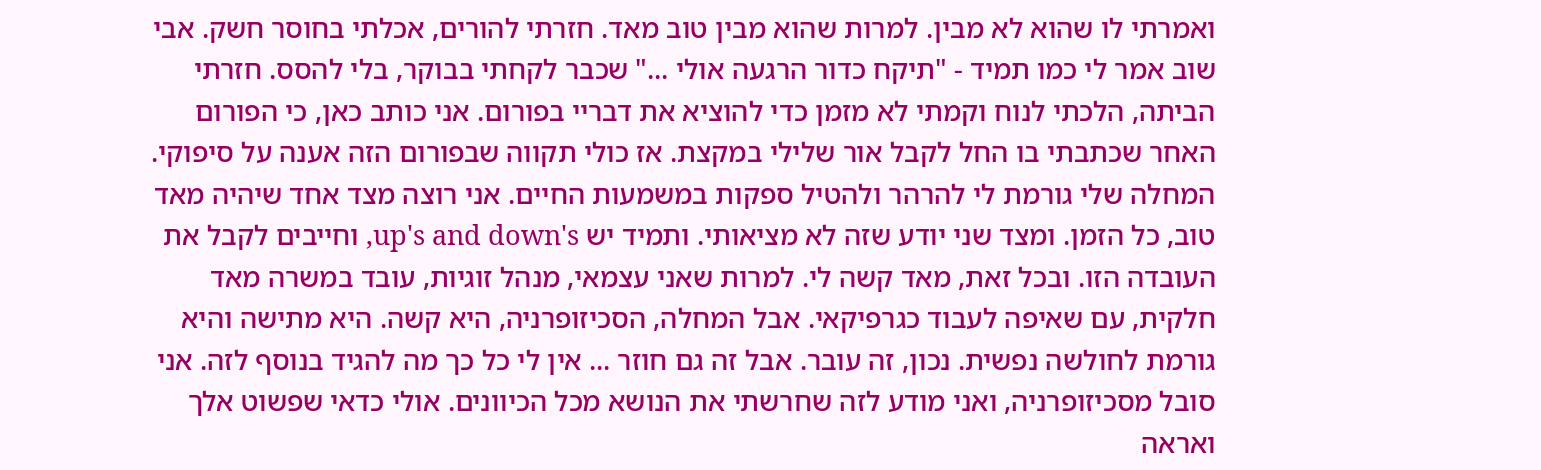ואמרתי לו שהוא לא מבין. למרות שהוא מבין טוב מאד. חזרתי להורים, אכלתי בחוסר חשק. אבי שוב אמר לי כמו תמיד - "תיקח כדור הרגעה אולי ..." שכבר לקחתי בבוקר, בלי להסס. חזרתי הביתה, הלכתי לנוח וקמתי לא מזמן כדי להוציא את דבריי בפורום. אני כותב כאן, כי הפורום האחר שכתבתי בו החל לקבל אור שלילי במקצת. אז כולי תקווה שבפורום הזה אענה על סיפוקי. המחלה שלי גורמת לי להרהר ולהטיל ספקות במשמעות החיים. אני רוצה מצד אחד שיהיה מאד טוב, כל הזמן. ומצד שני יודע שזה לא מציאותי. ותמיד יש up's and down's, וחייבים לקבל את העובדה הזו. ובכל זאת, מאד קשה לי. למרות שאני עצמאי, מנהל זוגיות, עובד במשרה מאד חלקית, עם שאיפה לעבוד כגרפיקאי. אבל המחלה, הסכיזופרניה, היא קשה. היא מתישה והיא גורמת לחולשה נפשית. נכון, זה עובר. אבל זה גם חוזר ... אין לי כל כך מה להגיד בנוסף לזה. אני סובל מסכיזופרניה, ואני מודע לזה שחרשתי את הנושא מכל הכיוונים. אולי כדאי שפשוט אלך ואראה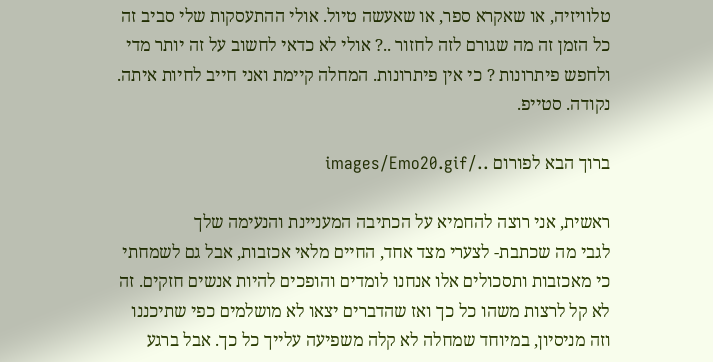טלוויזיה, או שאקרא ספר, או שאעשה טיול. אולי ההתעסקות שלי סביב זה כל הזמן זה מה שגורם לזה לחזור ..? אולי לא כדאי לחשוב על זה יותר מדי ולחפש פיתרונות ? כי אין פיתרונות. המחלה קיימת ואני חייב לחיות איתה. נקודה. סטייפ.

ברוך הבא לפורום ../images/Emo20.gif

ראשית, אני רוצה להחמיא על הכתיבה המעניינת והנעימה שלך
לגבי מה שכתבת- לצערי מצד אחד, החיים מלאי אכזבות, אבל גם לשמחתי כי מאכזבות ותסכולים אלו אנחנו לומדים והופכים להיות אנשים חזקים. זה לא קל לרצות משהו כל כך ואז שהדברים יצאו לא מושלמים כפי שתיכננו וזה מניסיון, במיוחד שמחלה לא קלה משפיעה עלייך כל כך. אבל ברגע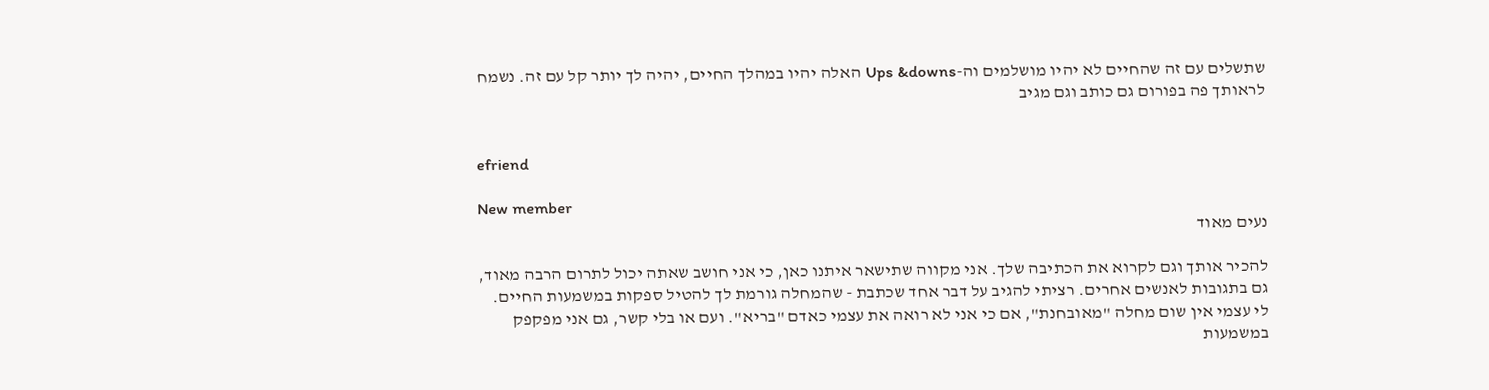שתשלים עם זה שהחיים לא יהיו מושלמים וה-Ups &downs האלה יהיו במהלך החיים, יהיה לך יותר קל עם זה. נשמח לראותך פה בפורום גם כותב וגם מגיב


efriend

New member
נעים מאוד

להכיר אותך וגם לקרוא את הכתיבה שלך. אני מקווה שתישאר איתנו כאן, כי אני חושב שאתה יכול לתרום הרבה מאוד, גם בתגובות לאנשים אחרים. רציתי להגיב על דבר אחד שכתבת - שהמחלה גורמת לך להטיל ספקות במשמעות החיים. לי עצמי אין שום מחלה "מאובחנת", אם כי אני לא רואה את עצמי כאדם "בריא". ועם או בלי קשר, גם אני מפקפק במשמעות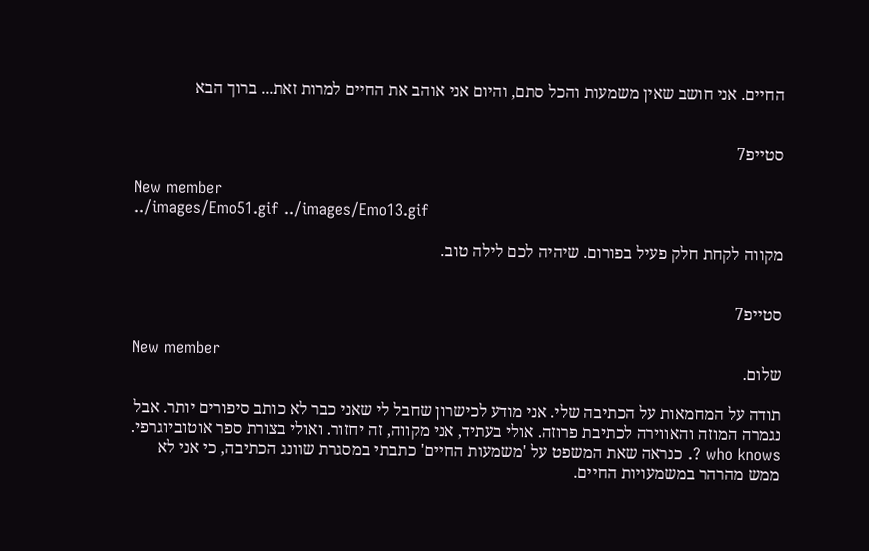החיים. אני חושב שאין משמעות והכל סתם, והיום אני אוהב את החיים למרות זאת... ברוך הבא


סטייפ7

New member
../images/Emo51.gif ../images/Emo13.gif

מקווה לקחת חלק פעיל בפורום. שיהיה לכם לילה טוב.


סטייפ7

New member
שלום.

תודה על המחמאות על הכתיבה שלי. אני מודע לכישרון שחבל לי שאני כבר לא כותב סיפורים יותר. אבל נגמרה המוזה והאווירה לכתיבת פרוזה. אולי בעתיד, אני מקווה, זה יחזור. ואולי בצורת ספר אוטוביוגרפי. who knows ?. כנראה שאת המשפט על 'משמעות החיים' כתבתי במסגרת שוונג הכתיבה, כי אני לא ממש מהרהר במשמעויות החיים.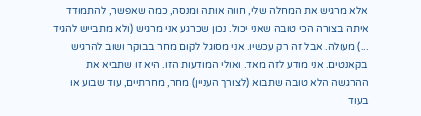אלא מרגיש את המחלה שלי, חווה אותה ומנסה, כמה שאפשר, להתמודד איתה בצורה הכי טובה שאני יכול. נכון שכרגע אני מרגיש (ולא מתבייש להגיד ...) מעולה. אבל זה רק עכשיו. אני מסוגל לקום מחר בבוקר ושוב להרגיש בקאנטים. אני מודע לזה מאד. ואולי המודעות הזו. היא זו שתביא את ההרגשה הלא טובה שתבוא (לצורך העניין) מחר, מחרתיים, עוד שבוע או בעוד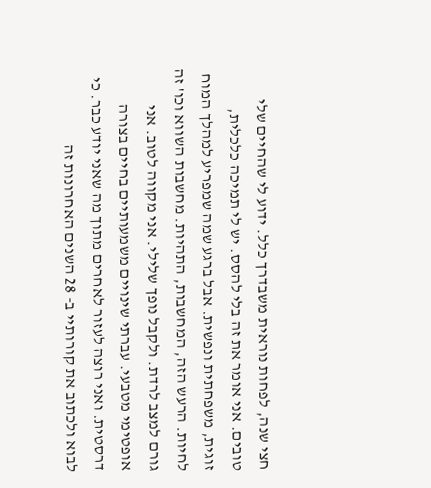חצי שנה, לפחות נוראית משבדרך כלל. ידוע לי שהחיים שלי טובים. אני אומר את זה בלי להסס. יש לי תמיכה כלכלית, זוגית, משפחתית ונפשית. אבל ברגע שמה שמפריע למהלך המוח לחיות. הרעש הזה, המחשבות, התהיות. מחשבות השווא וכו' זה גורם למצב לרדת. ולקבל נופך שלילי. אני מקווה לטוב. אני אופטימי מטבעי. עברתי שינויים משמעותיים בחיים בצורה דרסטית. ואני רוצה לעזור לאחרים מתוך מה שאני יודע כבר. כי לבוא ולכתוב את קורותיי ב- 28 השנים האחרונות זה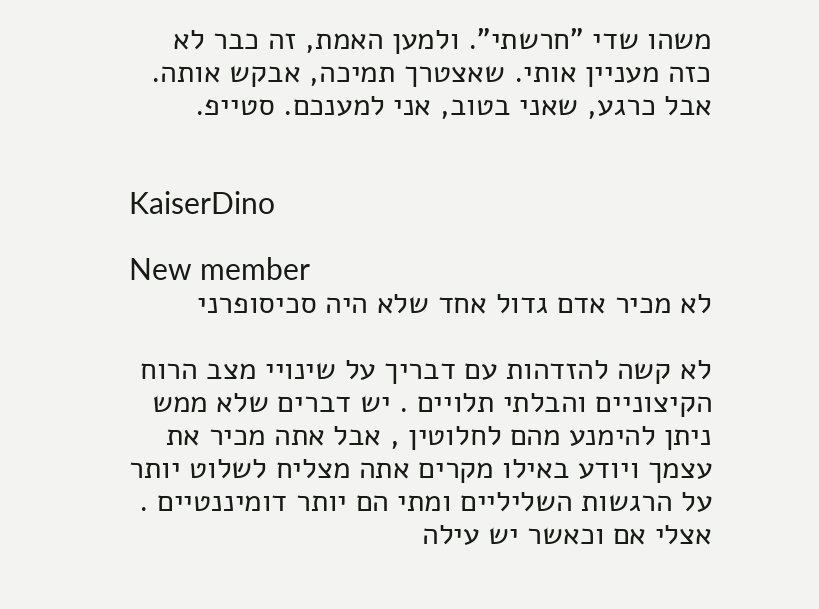משהו שדי "חרשתי". ולמען האמת, זה כבר לא כזה מעניין אותי. שאצטרך תמיכה, אבקש אותה. אבל כרגע, שאני בטוב, אני למענכם. סטייפ.


KaiserDino

New member
לא מכיר אדם גדול אחד שלא היה סכיסופרני

לא קשה להזדהות עם דבריך על שינויי מצב הרוח הקיצוניים והבלתי תלויים . יש דברים שלא ממש ניתן להימנע מהם לחלוטין , אבל אתה מכיר את עצמך ויודע באילו מקרים אתה מצליח לשלוט יותר על הרגשות השליליים ומתי הם יותר דומיננטיים . אצלי אם וכאשר יש עילה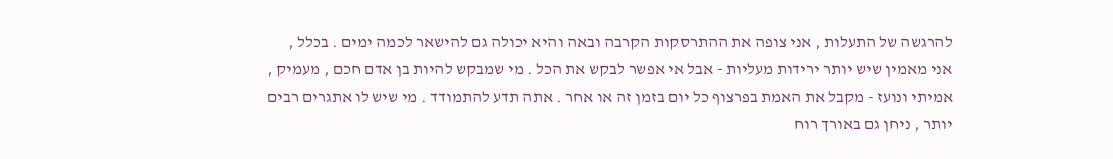להרגשה של התעלות , אני צופה את ההתרסקות הקרבה ובאה והיא יכולה גם להישאר לכמה ימים . בכלל , אני מאמין שיש יותר ירידות מעליות - אבל אי אפשר לבקש את הכל . מי שמבקש להיות בן אדם חכם , מעמיק , אמיתי ונועז - מקבל את האמת בפרצוף כל יום בזמן זה או אחר . אתה תדע להתמודד . מי שיש לו אתגרים רבים יותר , ניחן גם באורך רוח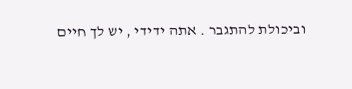וביכולת להתגבר . אתה ידידי , יש לך חיים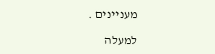מעניינים .

למעלה